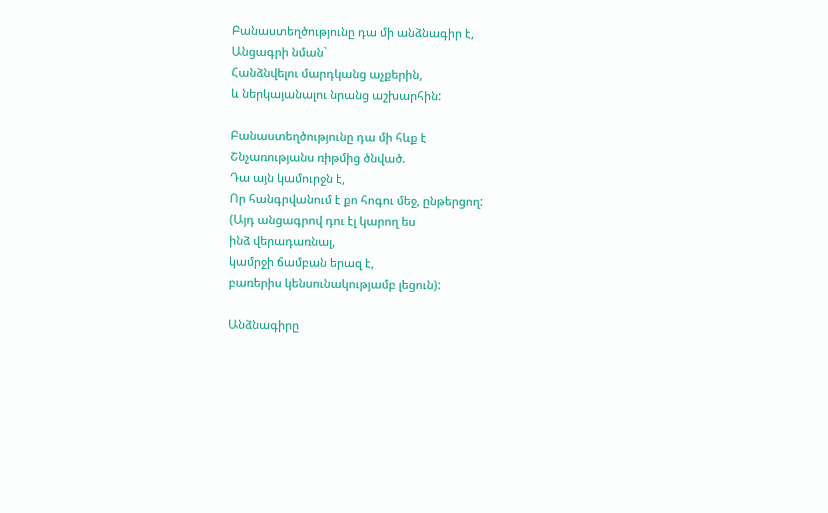Բանաստեղծությունը դա մի անձնագիր է,
Անցագրի նման`
Հանձնվելու մարդկանց աչքերին,
և ներկայանալու նրանց աշխարհին:

Բանաստեղծությունը դա մի հևք է
Շնչառությանս ռիթմից ծնված.
Դա այն կամուրջն է,
Որ հանգրվանում է քո հոգու մեջ, ընթերցող:
(Այդ անցագրով դու էլ կարող ես
ինձ վերադառնալ,
կամրջի ճամբան երազ է,
բառերիս կենսունակությամբ լեցուն):

Անձնագիրը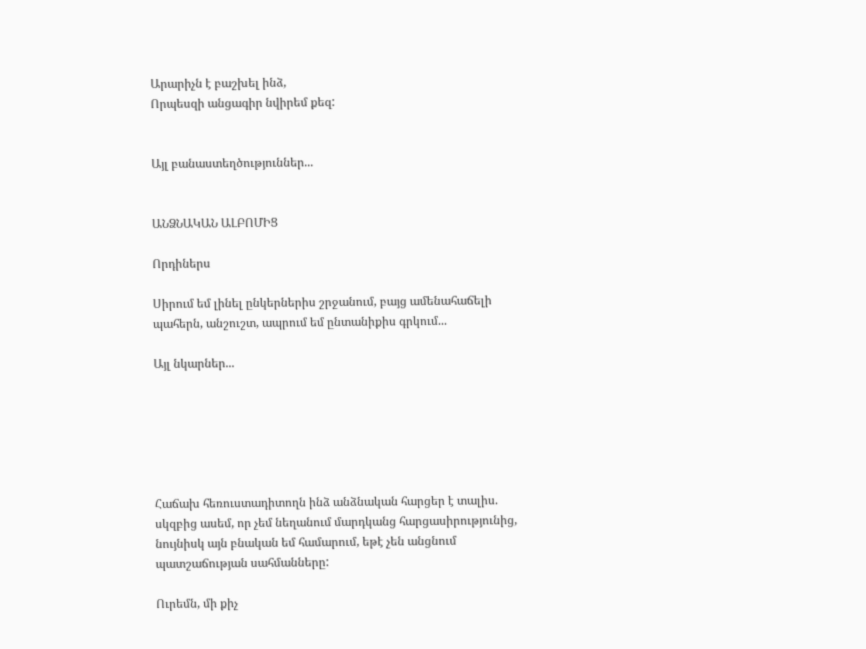Արարիչն է բաշխել ինձ,
Որպեսզի անցագիր նվիրեմ քեզ:


Այլ բանաստեղծություններ...


ԱՆՁՆԱԿԱՆ ԱԼԲՈՄԻՑ

Որդիներս

Սիրում եմ լինել ընկերներիս շրջանում, բայց ամենահաճելի պահերն, անշուշտ, ապրում եմ ընտանիքիս գրկում...

Այլ նկարներ...






Հաճախ հեռուստադիտողն ինձ անձնական հարցեր է տալիս. սկզբից ասեմ, որ չեմ նեղանում մարդկանց հարցասիրությունից, նույնիսկ այն բնական եմ համարում, եթէ չեն անցնում պատշաճության սահմանները:

Ուրեմն, մի քիչ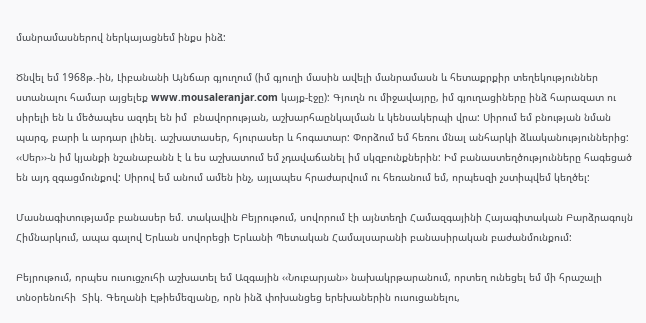մանրամասներով ներկայացնեմ ինքս ինձ:

Ծնվել եմ 1968թ.-ին, Լիբանանի Այնճար գյուղում (իմ գյուղի մասին ավելի մանրամասն և հետաքրքիր տեղեկություններ ստանալու համար այցելեք www.mousaleranjar.com կայք-էջը): Գյուղն ու միջավայրը, իմ գյուղացիները ինձ հարազատ ու սիրելի են և մեծապես ազդել են իմ  բնավորության, աշխարհաընկալման և կենսակերպի վրա: Սիրում եմ բնության նման պարզ, բարի և արդար լինել. աշխատասեր, հյուրասեր և հոգատար: Փորձում եմ հեռու մնալ անհարկի ձևականություններից: ‹‹Սեր››-ն իմ կյանքի նշանաբանն է և ես աշխատում եմ չդավաճանել իմ սկզբունքներին: Իմ բանաստեղծությունները հագեցած են այդ զգացմունքով: Սիրով եմ անում ամեն ինչ, այլապես հրաժարվում ու հեռանում եմ, որպեսզի չստիպվեմ կեղծել:

Մասնագիտությամբ բանասեր եմ. տակավին Բեյրութում, սովորում էի այնտեղի Համազգայինի Հայագիտական Բարձրագույն Հիմնարկում, ապա գալով Երևան սովորեցի Երևանի Պետական Համալսարանի բանասիրական բաժանմունքում:

Բեյրութում, որպես ուսուցչուհի աշխատել եմ Ազգային ‹‹Նուբարյան›› նախակրթարանում, որտեղ ունեցել եմ մի հրաշալի տնօրենուհի  Տիկ. Գեղանի Էթիեմեզյանը, որն ինձ փոխանցեց երեխաներին ուսուցանելու,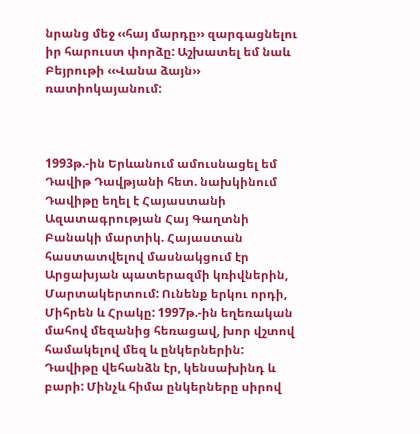նրանց մեջ ‹‹հայ մարդը›› զարգացնելու իր հարուստ փորձը: Աշխատել եմ նաև Բեյրութի ‹‹Վանա ձայն›› ռատիոկայանում:



1993թ.-ին Երևանում ամուսնացել եմ Դավիթ Դավթյանի հետ. նախկինում Դավիթը եղել է Հայաստանի Ազատագրության Հայ Գաղտնի Բանակի մարտիկ. Հայաստան հաստատվելով մասնակցում էր Արցախյան պատերազմի կռիվներին, Մարտակերտում: Ունենք երկու որդի, Միհրեն և Հրակը: 1997թ.-ին եղեռական մահով մեզանից հեռացավ, խոր վշտով համակելով մեզ և ընկերներին: Դավիթը վեհանձն էր, կենսախինդ և բարի: Մինչև հիմա ընկերները սիրով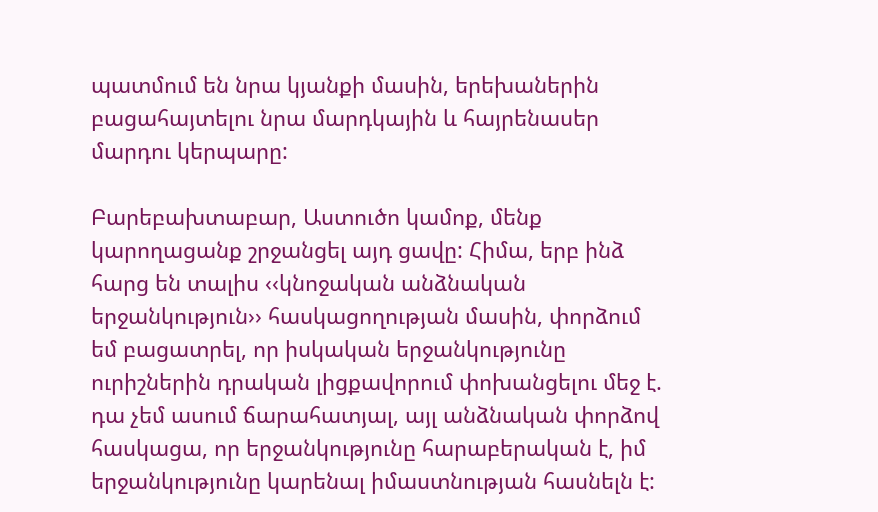պատմում են նրա կյանքի մասին, երեխաներին բացահայտելու նրա մարդկային և հայրենասեր մարդու կերպարը:

Բարեբախտաբար, Աստուծո կամոք, մենք կարողացանք շրջանցել այդ ցավը: Հիմա, երբ ինձ հարց են տալիս ‹‹կնոջական անձնական երջանկություն›› հասկացողության մասին, փորձում եմ բացատրել, որ իսկական երջանկությունը ուրիշներին դրական լիցքավորում փոխանցելու մեջ է. դա չեմ ասում ճարահատյալ, այլ անձնական փորձով հասկացա, որ երջանկությունը հարաբերական է, իմ երջանկությունը կարենալ իմաստնության հասնելն է: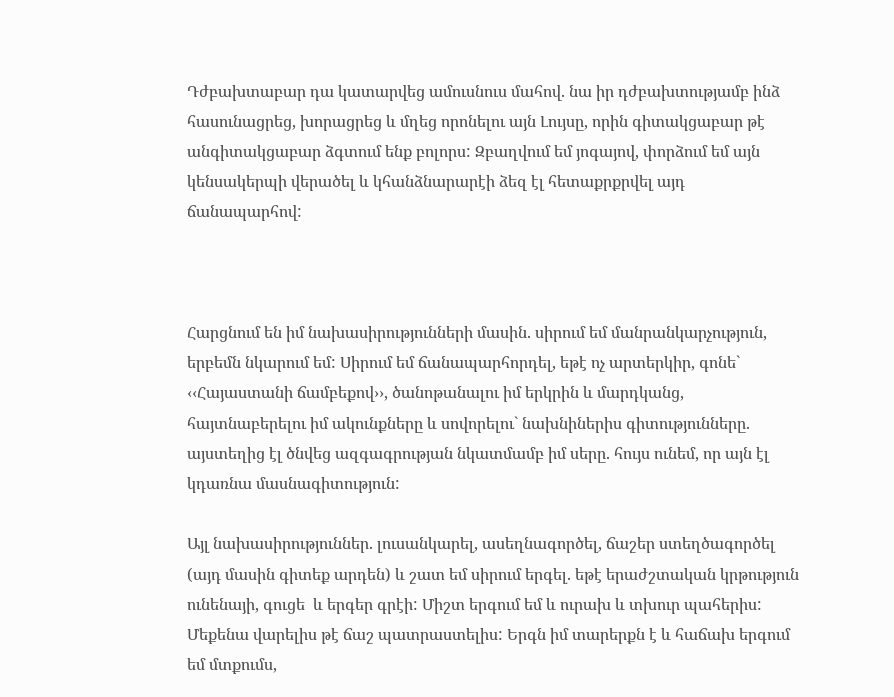Դժբախտաբար դա կատարվեց ամուսնուս մահով. նա իր դժբախտությամբ ինձ հասունացրեց, խորացրեց և մղեց որոնելու այն Լույսը, որին գիտակցաբար թէ անգիտակցաբար ձգտում ենք բոլորս: Զբաղվում եմ յոգայով, փորձում եմ այն կենսակերպի վերածել և կհանձնարարէի ձեզ էլ հետաքրքրվել այդ ճանապարհով:



Հարցնում են իմ նախասիրությունների մասին. սիրում եմ մանրանկարչություն, երբեմն նկարում եմ: Սիրում եմ ճանապարհորդել, եթէ ոչ արտերկիր, գոնե` ‹‹Հայաստանի ճամբեքով››, ծանոթանալու իմ երկրին և մարդկանց, հայտնաբերելու իմ ակունքները և սովորելու` նախնիներիս գիտությունները. այստեղից էլ ծնվեց ազգագրության նկատմամբ իմ սերը. հույս ունեմ, որ այն էլ կդառնա մասնագիտություն:

Այլ նախասիրություններ. լուսանկարել, ասեղնագործել, ճաշեր ստեղծագործել (այդ մասին գիտեք արդեն) և շատ եմ սիրում երգել. եթէ երաժշտական կրթություն ունենայի, գուցե  և երգեր գրէի: Միշտ երգում եմ և ուրախ և տխուր պահերիս: Մեքենա վարելիս թէ ճաշ պատրաստելիս: Երգն իմ տարերքն է և հաճախ երգում եմ մտքումս,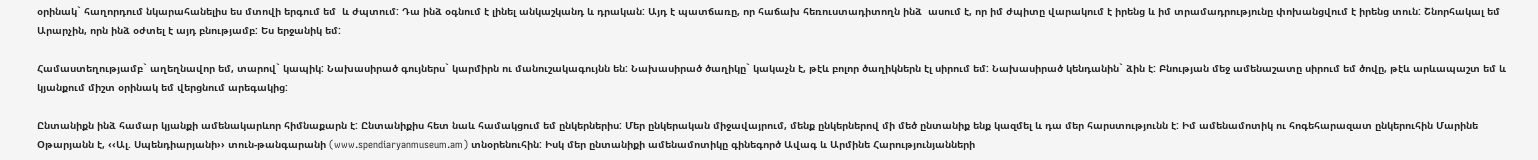օրինակ` հաղորդում նկարահանելիս ես մտովի երգում եմ  և ժպտում: Դա ինձ օգնում է լինել անկաշկանդ և դրական: Այդ է պատճառը, որ հաճախ հեռուստադիտողն ինձ  ասում է, որ իմ ժպիտը վարակում է իրենց և իմ տրամադրությունը փոխանցվում է իրենց տուն: Շնորհակալ եմ Արարչին, որն ինձ օժտել է այդ բնությամբ: Ես երջանիկ եմ:

Համաստեղությամբ` աղեղնավոր եմ, տարով` կապիկ: Նախասիրած գույներս` կարմիրն ու մանուշակագույնն են: Նախասիրած ծաղիկը` կակաչն է, թէև բոլոր ծաղիկներն էլ սիրում եմ: Նախասիրած կենդանին` ձին է: Բնության մեջ ամենաշատը սիրում եմ ծովը, թէև արևապաշտ եմ և կյանքում միշտ օրինակ եմ վերցնում արեգակից:

Ընտանիքն ինձ համար կյանքի ամենակարևոր հիմնաքարն է: Ընտանիքիս հետ նաև համակցում եմ ընկերներիս: Մեր ընկերական միջավայրում, մենք ընկերներով մի մեծ ընտանիք ենք կազմել և դա մեր հարստությունն է: Իմ ամենամոտիկ ու հոգեհարազատ ընկերուհին Մարինե Օթարյանն է, ‹‹Ալ. Սպենդիարյանի›› տուն-թանգարանի (www.spendiaryanmuseum.am) տնօրենուհին: Իսկ մեր ընտանիքի ամենամոտիկը գինեգործ Ավագ և Արմինե Հարությունյանների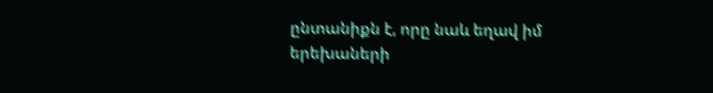ընտանիքն է, որը նաև եղավ իմ երեխաների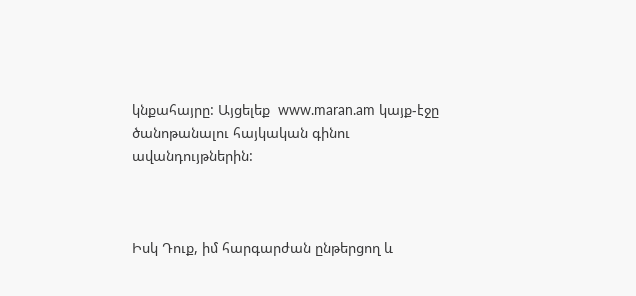կնքահայրը: Այցելեք  www.maran.am կայք-էջը ծանոթանալու հայկական գինու ավանդույթներին:



Իսկ Դուք, իմ հարգարժան ընթերցող և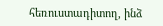հեռուստադիտող, ինձ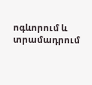ոգևորում և տրամադրում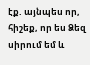էք. այնպես որ, հիշեք, որ ես Ձեզ սիրում եմ և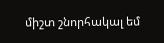միշտ շնորհակալ եմ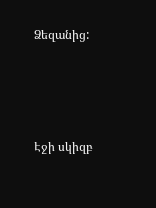Ձեզանից:







Էջի սկիզբ